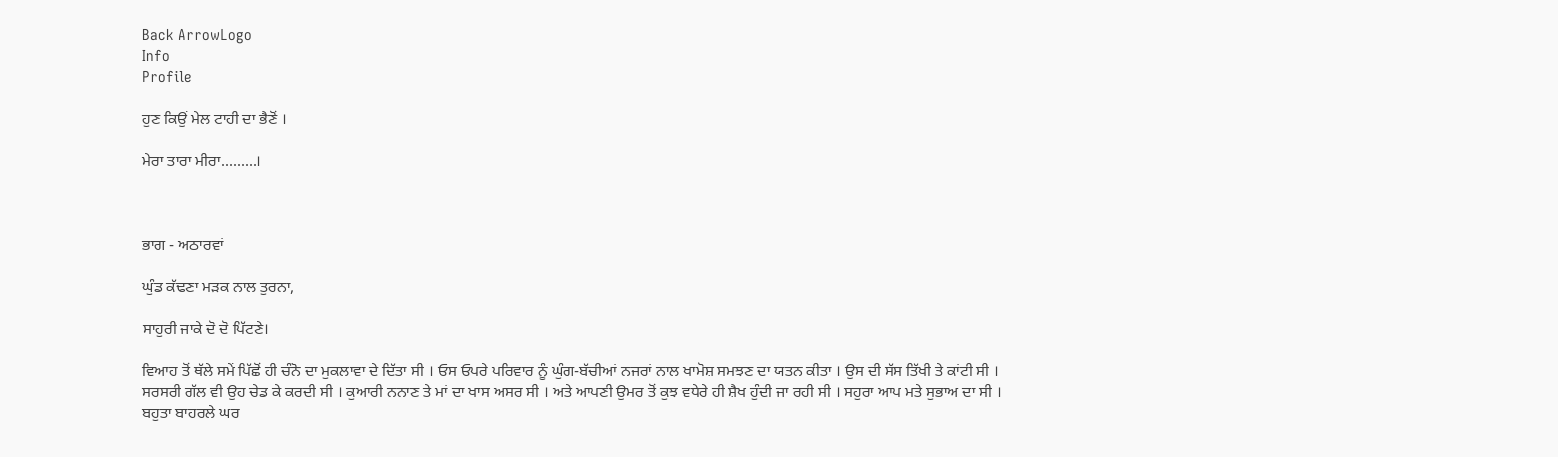Back ArrowLogo
Info
Profile

ਹੁਣ ਕਿਉਂ ਮੇਲ ਟਾਹੀ ਦਾ ਭੈਣੋਂ ।

ਮੇਰਾ ਤਾਰਾ ਮੀਰਾ.........।



ਭਾਗ - ਅਠਾਰਵਾਂ

ਘੁੰਡ ਕੱਢਣਾ ਮੜਕ ਨਾਲ ਤੁਰਨਾ,

ਸਾਹੁਰੀ ਜਾਕੇ ਦੋ ਦੋ ਪਿੱਟਣੇ।

ਵਿਆਹ ਤੋਂ ਥੱਲੇ ਸਮੇਂ ਪਿੱਛੋਂ ਹੀ ਚੰਨੋ ਦਾ ਮੁਕਲਾਵਾ ਦੇ ਦਿੱਤਾ ਸੀ । ਓਸ ਓਪਰੇ ਪਰਿਵਾਰ ਨੂੰ ਘੁੰਗ-ਬੱਚੀਆਂ ਨਜਰਾਂ ਨਾਲ ਖਾਮੋਸ਼ ਸਮਝਣ ਦਾ ਯਤਨ ਕੀਤਾ । ਉਸ ਦੀ ਸੱਸ ਤਿੱਖੀ ਤੇ ਕਾਂਟੀ ਸੀ । ਸਰਸਰੀ ਗੱਲ ਵੀ ਉਹ ਚੇਡ ਕੇ ਕਰਦੀ ਸੀ । ਕੁਆਰੀ ਨਨਾਣ ਤੇ ਮਾਂ ਦਾ ਖਾਸ ਅਸਰ ਸੀ । ਅਤੇ ਆਪਣੀ ਉਮਰ ਤੋਂ ਕੁਝ ਵਧੇਰੇ ਹੀ ਸ਼ੈਖ ਹੁੰਦੀ ਜਾ ਰਹੀ ਸੀ । ਸਹੁਰਾ ਆਪ ਮਤੇ ਸੁਭਾਅ ਦਾ ਸੀ । ਬਹੁਤਾ ਬਾਹਰਲੇ ਘਰ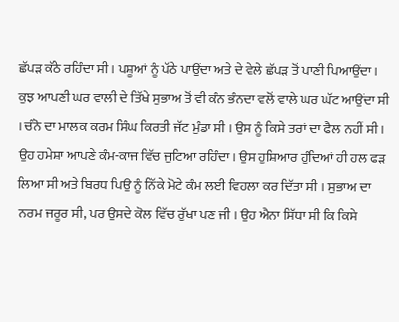ਛੱਪੜ ਕੱਠੇ ਰਹਿੰਦਾ ਸੀ । ਪਸ਼ੂਆਂ ਨੂੰ ਪੱਠੇ ਪਾਉਂਦਾ ਅਤੇ ਦੇ ਵੇਲੇ ਛੱਪੜ ਤੋਂ ਪਾਣੀ ਪਿਆਉਂਦਾ । ਕੁਝ ਆਪਣੀ ਘਰ ਵਾਲੀ ਦੇ ਤਿੱਖੇ ਸੁਭਾਅ ਤੋਂ ਵੀ ਕੰਨ ਭੰਨਦਾ ਵਲੋਂ ਵਾਲੇ ਘਰ ਘੱਟ ਆਉਂਦਾ ਸੀ । ਚੰਨੋ ਦਾ ਮਾਲਕ ਕਰਮ ਸਿੰਘ ਕਿਰਤੀ ਜੱਟ ਮੁੰਡਾ ਸੀ । ਉਸ ਨੂੰ ਕਿਸੇ ਤਰਾਂ ਦਾ ਫੈਲ ਨਹੀਂ ਸੀ । ਉਹ ਹਮੇਸ਼ਾ ਆਪਣੇ ਕੰਮ-ਕਾਜ ਵਿੱਚ ਜੁਟਿਆ ਰਹਿੰਦਾ । ਉਸ ਹੁਸ਼ਿਆਰ ਹੁੰਦਿਆਂ ਹੀ ਹਲ ਫੜ ਲਿਆ ਸੀ ਅਤੇ ਬਿਰਧ ਪਿਉ ਨੂੰ ਨਿੱਕੇ ਮੋਟੇ ਕੰਮ ਲਈ ਵਿਹਲਾ ਕਰ ਦਿੱਤਾ ਸੀ । ਸੁਭਾਅ ਦਾ ਨਰਮ ਜਰੂਰ ਸੀ, ਪਰ ਉਸਦੇ ਕੋਲ ਵਿੱਚ ਰੁੱਖਾ ਪਣ ਜੀ । ਉਹ ਐਨਾ ਸਿੱਧਾ ਸੀ ਕਿ ਕਿਸੇ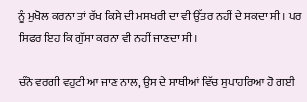ਨੂੰ ਮੁਖੋਲ ਕਰਨਾ ਤਾਂ ਰੱਖ ਕਿਸੇ ਦੀ ਮਸਖਰੀ ਦਾ ਵੀ ਉੱਤਰ ਨਹੀਂ ਦੇ ਸਕਦਾ ਸੀ । ਪਰ ਸਿਫਰ ਇਹ ਕਿ ਗੁੱਸਾ ਕਰਨਾ ਵੀ ਨਹੀਂ ਜਾਣਦਾ ਸੀ।

ਚੰਨੋ ਵਰਗੀ ਵਹੁਟੀ ਆ ਜਾਣ ਨਾਲ, ਉਸ ਦੇ ਸਾਥੀਆਂ ਵਿੱਚ ਸੁਪਾਹਰਿਆ ਹੋ ਗਈ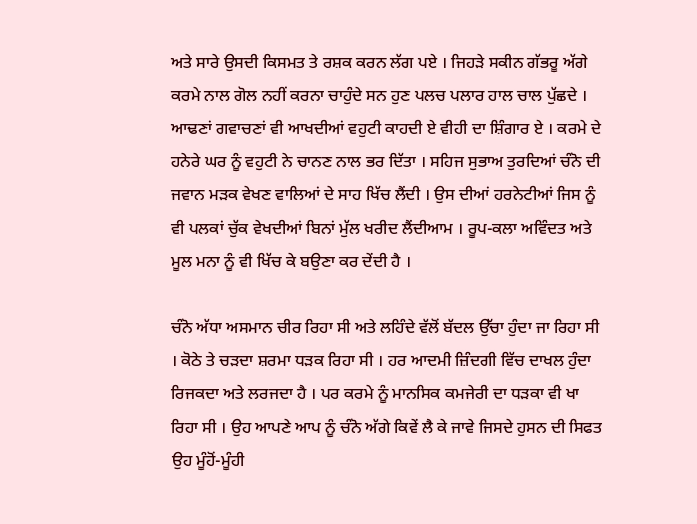ਅਤੇ ਸਾਰੇ ਉਸਦੀ ਕਿਸਮਤ ਤੇ ਰਸ਼ਕ ਕਰਨ ਲੱਗ ਪਏ । ਜਿਹੜੇ ਸਕੀਨ ਗੱਭਰੂ ਅੱਗੇ ਕਰਮੇ ਨਾਲ ਗੋਲ ਨਹੀਂ ਕਰਨਾ ਚਾਹੁੰਦੇ ਸਨ ਹੁਣ ਪਲਚ ਪਲਾਰ ਹਾਲ ਚਾਲ ਪੁੱਛਦੇ । ਆਢਣਾਂ ਗਵਾਚਣਾਂ ਵੀ ਆਖਦੀਆਂ ਵਹੁਟੀ ਕਾਹਦੀ ਏ ਵੀਹੀ ਦਾ ਸ਼ਿੰਗਾਰ ਏ । ਕਰਮੇ ਦੇ ਹਨੇਰੇ ਘਰ ਨੂੰ ਵਹੁਟੀ ਨੇ ਚਾਨਣ ਨਾਲ ਭਰ ਦਿੱਤਾ । ਸਹਿਜ ਸੁਭਾਅ ਤੁਰਦਿਆਂ ਚੰਨੋ ਦੀ ਜਵਾਨ ਮੜਕ ਵੇਖਣ ਵਾਲਿਆਂ ਦੇ ਸਾਹ ਖਿੱਚ ਲੈਂਦੀ । ਉਸ ਦੀਆਂ ਹਰਨੇਟੀਆਂ ਜਿਸ ਨੂੰ ਵੀ ਪਲਕਾਂ ਚੁੱਕ ਵੇਖਦੀਆਂ ਬਿਨਾਂ ਮੁੱਲ ਖਰੀਦ ਲੈਂਦੀਆਮ । ਰੂਪ-ਕਲਾ ਅਵਿੰਦਤ ਅਤੇ ਮੂਲ ਮਨਾ ਨੂੰ ਵੀ ਖਿੱਚ ਕੇ ਬਉਣਾ ਕਰ ਦੇਂਦੀ ਹੈ ।

ਚੰਨੋ ਅੱਧਾ ਅਸਮਾਨ ਚੀਰ ਰਿਹਾ ਸੀ ਅਤੇ ਲਹਿੰਦੇ ਵੱਲੋਂ ਬੱਦਲ ਉੱਚਾ ਹੁੰਦਾ ਜਾ ਰਿਹਾ ਸੀ । ਕੋਠੇ ਤੇ ਚੜਦਾ ਸ਼ਰਮਾ ਧੜਕ ਰਿਹਾ ਸੀ । ਹਰ ਆਦਮੀ ਜ਼ਿੰਦਗੀ ਵਿੱਚ ਦਾਖਲ ਹੁੰਦਾ ਰਿਜਕਦਾ ਅਤੇ ਲਰਜਦਾ ਹੈ । ਪਰ ਕਰਮੇ ਨੂੰ ਮਾਨਸਿਕ ਕਮਜੇਰੀ ਦਾ ਧੜਕਾ ਵੀ ਖਾ ਰਿਹਾ ਸੀ । ਉਹ ਆਪਣੇ ਆਪ ਨੂੰ ਚੰਨੋ ਅੱਗੇ ਕਿਵੇਂ ਲੈ ਕੇ ਜਾਵੇ ਜਿਸਦੇ ਹੁਸਨ ਦੀ ਸਿਫਤ ਉਹ ਮੂੰਹੋਂ-ਮੂੰਹੀ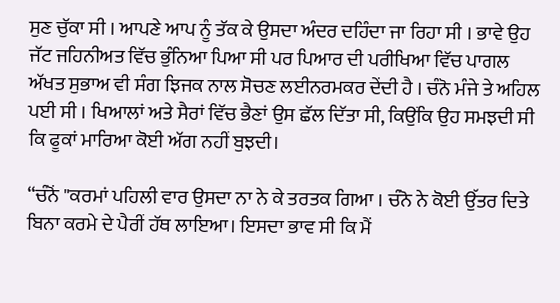ਸੁਣ ਚੁੱਕਾ ਸੀ । ਆਪਣੇ ਆਪ ਨੂੰ ਤੱਕ ਕੇ ਉਸਦਾ ਅੰਦਰ ਦਹਿੰਦਾ ਜਾ ਰਿਹਾ ਸੀ । ਭਾਵੇ ਉਹ ਜੱਟ ਜਹਿਨੀਅਤ ਵਿੱਚ ਭੁੰਨਿਆ ਪਿਆ ਸੀ ਪਰ ਪਿਆਰ ਦੀ ਪਰੀਖਿਆ ਵਿੱਚ ਪਾਗਲ ਅੱਖਤ ਸੁਭਾਅ ਵੀ ਸੰਗ ਝਿਜਕ ਨਾਲ ਸੋਚਣ ਲਈਨਰਮਕਰ ਦੇਂਦੀ ਹੈ । ਚੰਨੋ ਮੰਜੇ ਤੇ ਅਹਿਲ ਪਈ ਸੀ । ਖਿਆਲਾਂ ਅਤੇ ਸੈਰਾਂ ਵਿੱਚ ਭੈਣਾਂ ਉਸ ਛੱਲ ਦਿੱਤਾ ਸੀ, ਕਿਉਂਕਿ ਉਹ ਸਮਝਦੀ ਸੀ ਕਿ ਫੂਕਾਂ ਮਾਰਿਆ ਕੋਈ ਅੱਗ ਨਹੀਂ ਬੁਝਦੀ।

“ਚੰਨੋਂ "ਕਰਮਾਂ ਪਹਿਲੀ ਵਾਰ ਉਸਦਾ ਨਾ ਨੇ ਕੇ ਤਰਤਕ ਗਿਆ । ਚੰਨੋ ਨੇ ਕੋਈ ਉੱਤਰ ਦਿਤੇ ਬਿਨਾ ਕਰਮੇ ਦੇ ਪੈਰੀਂ ਹੱਥ ਲਾਇਆ। ਇਸਦਾ ਭਾਵ ਸੀ ਕਿ ਮੈਂ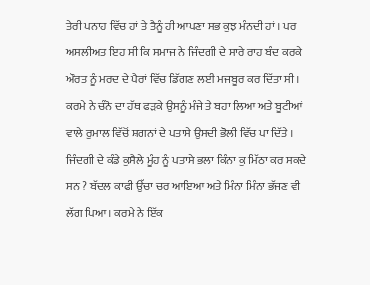ਤੇਰੀ ਪਨਾਹ ਵਿੱਚ ਹਾਂ ਤੇ ਤੈਨੂੰ ਹੀ ਆਪਣਾ ਸਭ ਕੁਝ ਮੰਨਦੀ ਹਾਂ । ਪਰ ਅਸਲੀਅਤ ਇਹ ਸੀ ਕਿ ਸਮਾਜ ਨੇ ਜਿੰਦਗੀ ਦੇ ਸਾਰੇ ਰਾਹ ਬੰਦ ਕਰਕੇ ਔਰਤ ਨੂੰ ਮਰਦ ਦੇ ਪੈਰਾਂ ਵਿੱਚ ਡਿੱਗਣ ਲਈ ਮਜਬੂਰ ਕਰ ਦਿੱਤਾ ਸੀ । ਕਰਮੇ ਨੇ ਚੰਨੋ ਦਾ ਹੱਥ ਫੜਕੇ ਉਸਨੂੰ ਮੰਜੇ ਤੇ ਬਹਾ ਲਿਆ ਅਤੇ ਬੂਟੀਆਂ ਵਾਲੇ ਰੁਮਾਲ ਵਿੱਚੋਂ ਸ਼ਗਨਾਂ ਦੇ ਪਤਾਸੇ ਉਸਦੀ ਭੋਲੀ ਵਿੱਚ ਪਾ ਦਿੱਤੇ । ਜਿੰਦਗੀ ਦੇ ਕੰਡੇ ਕੁਸੈਲੇ ਮੂੰਹ ਨੂੰ ਪਤਾਸੇ ਭਲਾ ਕਿੰਨਾ ਕੁ ਮਿੱਠਾ ਕਰ ਸਕਦੇ ਸਨ ? ਬੱਦਲ ਕਾਫੀ ਉੱਚਾ ਚਰ ਆਇਆ ਅਤੇ ਮਿੰਨਾ ਮਿੰਨਾ ਭੱਜਣ ਵੀ ਲੱਗ ਪਿਆ। ਕਰਮੇ ਨੇ ਇੱਕ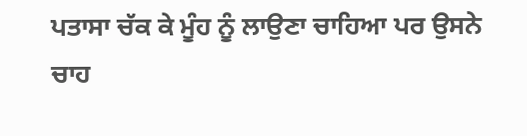ਪਤਾਸਾ ਚੱਕ ਕੇ ਮੂੰਹ ਨੂੰ ਲਾਉਣਾ ਚਾਹਿਆ ਪਰ ਉਸਨੇ ਚਾਹ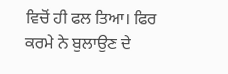ਵਿਚੋਂ ਹੀ ਫਲ ਤਿਆ। ਫਿਰ ਕਰਮੇ ਨੇ ਬੁਲਾਉਣ ਦੇ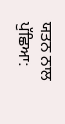ਯਤਨ ਨਾਲ ਪੁੱਛਿਆ: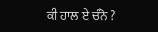ਕੀ ਹਾਲ ਏ ਚੰਨੋ ?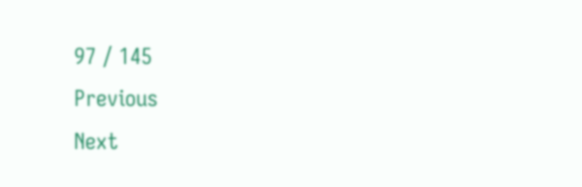97 / 145
Previous
Next